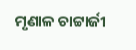ମୃଣାଳ ଚାଟ୍ଟାର୍ଜୀ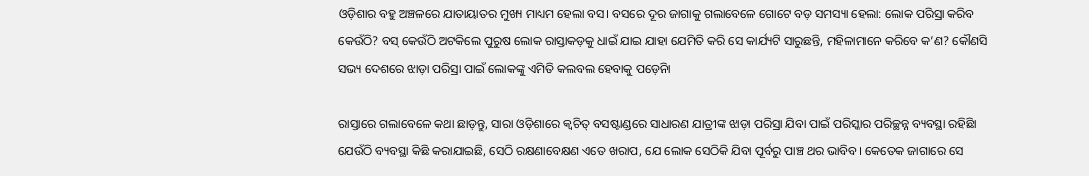ଓଡ଼ିଶାର ବହୁ ଅଞ୍ଚଳରେ ଯାତାୟାତର ମୁଖ୍ୟ ମାଧ୍ୟମ ହେଲା ବସ। ବସରେ ଦୂର ଜାଗାକୁ ଗଲାବେଳେ ଗୋଟେ ବଡ଼ ସମସ୍ୟା ହେଲା: ଲୋକ ପରିସ୍ରା କରିବ କେଉଁଠି? ବସ୍ କେଉଁଠି ଅଟକିଲେ ପୁରୁଷ ଲୋକ ରାସ୍ତାକଡ଼କୁ ଧାଇଁ ଯାଇ ଯାହା ଯେମିତି କରି ସେ କାର୍ଯ୍ୟଟି ସାରୁଛନ୍ତି, ମହିଳାମାନେ କରିବେ କ’ଣ? କୌଣସି ସଭ୍ୟ ଦେଶରେ ଝାଡ଼ା ପରିସ୍ରା ପାଇଁ ଲୋକଙ୍କୁ ଏମିତି କଲବଲ ହେବାକୁ ପଡ଼େନିା

ରାସ୍ତାରେ ଗଲାବେଳେ କଥା ଛାଡ଼ନ୍ତୁ, ସାରା ଓଡ଼ିଶାରେ କ୍ୱଚିତ୍ ବସଷ୍ଟାଣ୍ଡରେ ସାଧାରଣ ଯାତ୍ରୀଙ୍କ ଝାଡ଼ା ପରିସ୍ରା ଯିବା ପାଇଁ ପରିସ୍କାର ପରିଚ୍ଛନ୍ନ ବ୍ୟବସ୍ଥା ରହିଛିା ଯେଉଁଠି ବ୍ୟବସ୍ଥା କିଛି କରାଯାଇଛି, ସେଠି ରକ୍ଷଣାବେକ୍ଷଣ ଏତେ ଖରାପ, ଯେ ଲୋକ ସେଠିକି ଯିବା ପୂର୍ବରୁ ପାଞ୍ଚ ଥର ଭାବିବ। କେତେକ ଜାଗାରେ ସେ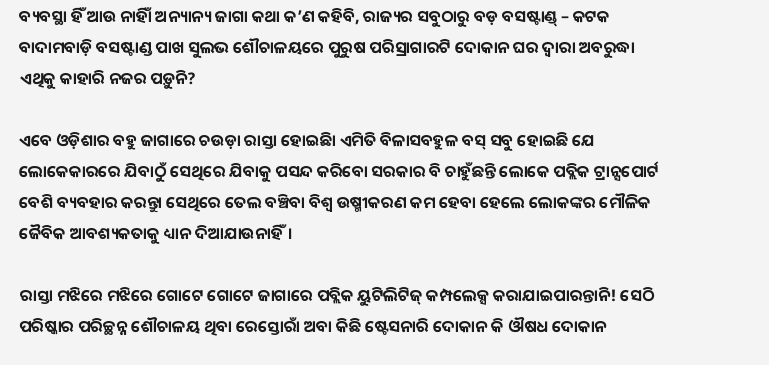ବ୍ୟବସ୍ଥା ହିଁ ଆଉ ନାହିାଁ ଅନ୍ୟାନ୍ୟ ଜାଗା କଥା କ’ଣ କହିବି, ରାଜ୍ୟର ସବୁଠାରୁ ବଡ଼ ବସଷ୍ଟାଣ୍ଡ୍ – କଟକ ବାଦାମବାଡ଼ି ବସଷ୍ଟାଣ୍ଡ ପାଖ ସୁଲଭ ଶୌଚାଳୟରେ ପୁରୁଷ ପରିସ୍ରାଗାରଟି ଦୋକାନ ଘର ଦ୍ୱାରା ଅବରୁଦ୍ଧା ଏଥିକୁ କାହାରି ନଜର ପଡ଼ୁନି?

ଏବେ ଓଡ଼ିଶାର ବହୁ ଜାଗାରେ ଚଉଡ଼ା ରାସ୍ତା ହୋଇଛିା ଏମିତି ବିଳାସବହୁଳ ବସ୍‍ ସବୁ ହୋଇଛି ଯେ ଲୋକେକାରରେ ଯିବାଠୁଁ ସେଥିରେ ଯିବାକୁ ପସନ୍ଦ କରିବୋ ସରକାର ବି ଚାହୁଁଛନ୍ତି ଲୋକେ ପବ୍ଲିକ ଟ୍ରାନ୍ସପୋର୍ଟ ବେଶି ବ୍ୟବହାର କରନ୍ତୁା ସେଥିରେ ତେଲ ବଞ୍ଚିବା ବିଶ୍ୱ ଉଷ୍ମୀକରଣ କମ ହେବା ହେଲେ ଲୋକଙ୍କର ମୌଳିକ ଜୈବିକ ଆବଶ୍ୟକତାକୁ ଧ୍ୟାନ ଦିଆଯାଉନାହିଁ।

ରାସ୍ତା ମଝିରେ ମଝିରେ ଗୋଟେ ଗୋଟେ ଜାଗାରେ ପବ୍ଲିକ ୟୁଟିଲିଟିଜ୍‍ କମ୍ପଲେକ୍ସ କରାଯାଇପାରନ୍ତାନି! ସେଠି ପରିଷ୍କାର ପରିଚ୍ଛନ୍ନ ଶୌଚାଳୟ ଥିବା ରେସ୍ତୋରାଁ ଅବା କିଛି ଷ୍ଟେସନାରି ଦୋକାନ କି ଔଷଧ ଦୋକାନ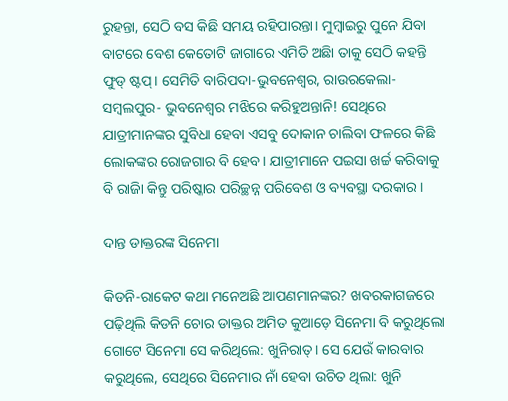ରୁହନ୍ତା, ସେଠି ବସ କିଛି ସମୟ ରହିପାରନ୍ତା। ମୁମ୍ବାଇରୁ ପୁନେ ଯିବା ବାଟରେ ବେଶ କେତୋଟି ଜାଗାରେ ଏମିତି ଅଛିା ତାକୁ ସେଠି କହନ୍ତି ଫୁଡ୍‌ ଷ୍ଟପ୍‍। ସେମିତି ବାରିପଦା-ଭୁବନେଶ୍ୱର, ରାଉରକେଲା-ସମ୍ବଲପୁର- ଭୁବନେଶ୍ୱର ମଝିରେ କରିହୁଅନ୍ତାନି! ସେଥିରେ ଯାତ୍ରୀମାନଙ୍କର ସୁବିଧା ହେବା ଏସବୁ ଦୋକାନ ଚାଲିବା ଫଳରେ କିଛି ଲୋକଙ୍କର ରୋଜଗାର ବି ହେବ। ଯାତ୍ରୀମାନେ ପଇସା ଖର୍ଚ୍ଚ କରିବାକୁ ବି ରାଜିା କିନ୍ତୁ ପରିଷ୍କାର ପରିଚ୍ଛନ୍ନ ପରିବେଶ ଓ ବ୍ୟବସ୍ଥା ଦରକାର।

ଦାନ୍ତ ଡାକ୍ତରଙ୍କ ସିନେମା

କିଡନି-ରାକେଟ କଥା ମନେଅଛି ଆପଣମାନଙ୍କର? ଖବରକାଗଜରେ ପଢ଼ିଥିଲି କିଡନି ଚୋର ଡାକ୍ତର ଅମିତ କୁଆଡ଼େ ସିନେମା ବି କରୁଥିଲୋ ଗୋଟେ ସିନେମା ସେ କରିଥିଲେ: ଖୁନିରାତ୍‍। ସେ ଯେଉଁ କାରବାର କରୁଥିଲେ, ସେଥିରେ ସିନେମାର ନାଁ ହେବା ଉଚିତ ଥିଲା: ଖୁନି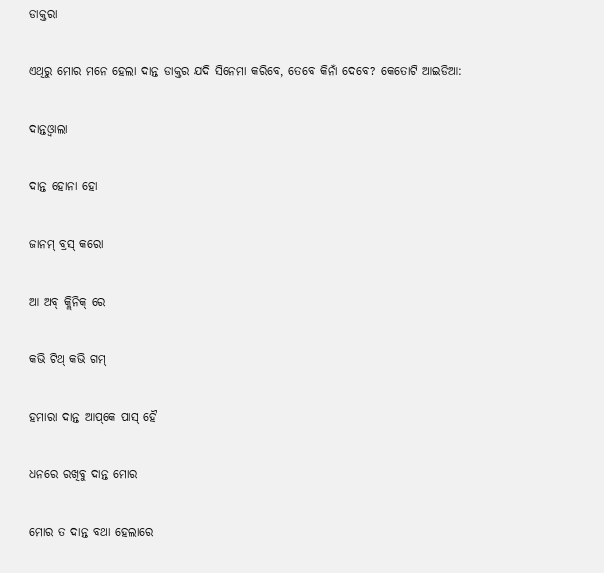ଡାକ୍ତରା

ଏଥିରୁ ମୋର ମନେ ହେଲା ଦାନ୍ତ ଡାକ୍ତର ଯଦି ସିନେମା କରିବେ, ତେବେ କିନାଁ ଦେବେ? କେତୋଟି ଆଇଡିଆ:

ଦାନ୍ତଓ୍ୱାଲା

ଦାନ୍ତ ହୋନା ହୋ

ଜାନମ୍ ବ୍ରସ୍‌ କରୋ

ଆ ଅବ୍‌ କ୍ଲିନିକ୍‌ ରେ

କଭି ଟିଥ୍‍ କଭି ଗମ୍

ହମାରା ଦାନ୍ତ ଆପ୍‌କେ ପାସ୍ ହୈ

ଧନରେ ରଖିବୁ ଦାନ୍ତ ମୋର

ମୋର ତ ଦାନ୍ତ ବଥା ହେଲାରେ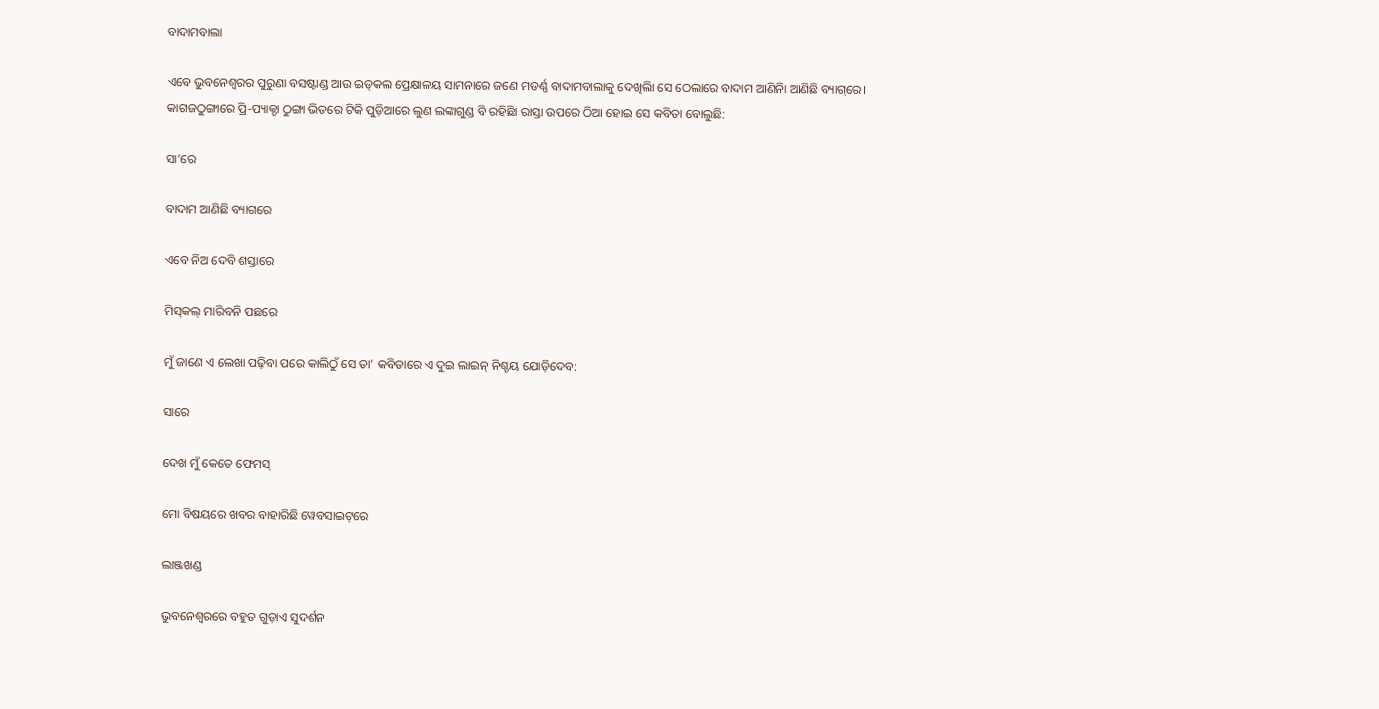ବାଦାମବାଲା

ଏବେ ଭୁବନେଶ୍ୱରର ପୁରୁଣା ବସଷ୍ଟାଣ୍ଡ ଆଉ ଇଡ୍‌କଲ ପ୍ରେକ୍ଷାଳୟ ସାମନାରେ ଜଣେ ମଡର୍ଣ୍ଣ ବାଦାମବାଲାକୁ ଦେଖିଲିା ସେ ଠେଲାରେ ବାଦାମ ଆଣିନିା ଆଣିଛି ବ୍ୟାଗ୍‌ରେ। କାଗଜଠୁଙ୍ଗାରେ ପ୍ରି-ପ୍ୟାକ୍ଡା ଠୁଙ୍ଗା ଭିତରେ ଟିକି ପୁଡ଼ିଆରେ ଲୁଣ ଲଙ୍କାଗୁଣ୍ଡ ବି ରହିଛିା ରାସ୍ତା ଉପରେ ଠିଆ ହୋଇ ସେ କବିତା ବୋଲୁଛି:

ସା’ରେ

ବାଦାମ ଆଣିଛି ବ୍ୟାଗରେ

ଏବେ ନିଅ ଦେବି ଶସ୍ତାରେ

ମିସ୍‌କଲ୍‌ ମାରିବନି ପଛରେ

ମୁଁ ଜାଣେ ଏ ଲେଖା ପଢ଼ିବା ପରେ କାଲିଠୁଁ ସେ ତା’ କବିତାରେ ଏ ଦୁଇ ଲାଇନ୍‌ ନିଶ୍ଚୟ ଯୋଡ଼ିଦେବ:

ସାରେ

ଦେଖ ମୁଁ କେତେ ଫେମସ୍

ମୋ ବିଷୟରେ ଖବର ବାହାରିଛି ୱେବସାଇଟ୍‌ରେ

ଲାଞ୍ଜଖଣ୍ଡ

ଭୁବନେଶ୍ୱରରେ ବହୁତ ଗୁଡ଼ାଏ ସୁଦର୍ଶନ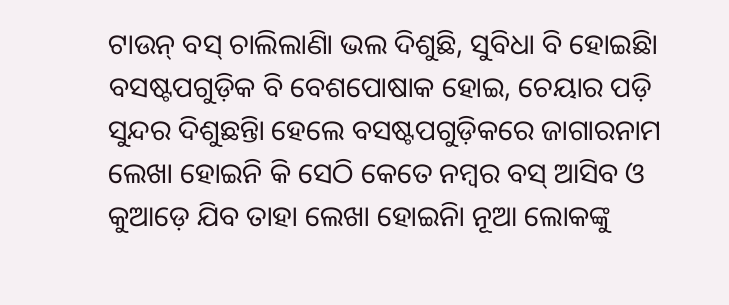ଟାଉନ୍‌ ବସ୍ ଚାଲିଲାଣିା ଭଲ ଦିଶୁଛି, ସୁବିଧା ବି ହୋଇଛିା ବସଷ୍ଟପଗୁଡ଼ିକ ବି ବେଶପୋଷାକ ହୋଇ, ଚେୟାର ପଡ଼ି ସୁନ୍ଦର ଦିଶୁଛନ୍ତିା ହେଲେ ବସଷ୍ଟପଗୁଡ଼ିକରେ ଜାଗାରନାମ ଲେଖା ହୋଇନି କି ସେଠି କେତେ ନମ୍ବର ବସ୍ ଆସିବ ଓ କୁଆଡ଼େ ଯିବ ତାହା ଲେଖା ହୋଇନିା ନୂଆ ଲୋକଙ୍କୁ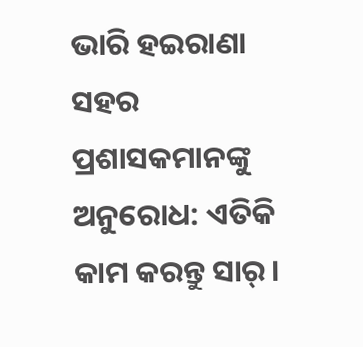ଭାରି ହଇରାଣା ସହର ପ୍ରଶାସକମାନଙ୍କୁ ଅନୁରୋଧ: ଏତିକି କାମ କରନ୍ତୁ ସାର୍।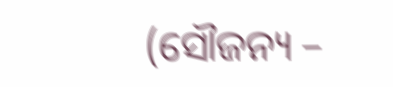(ସୌଜନ୍ୟ –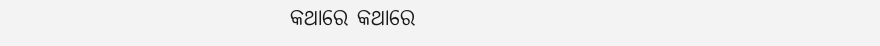କଥାରେ କଥାରେ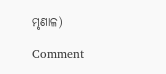ମୃଣାଳ)

Comment